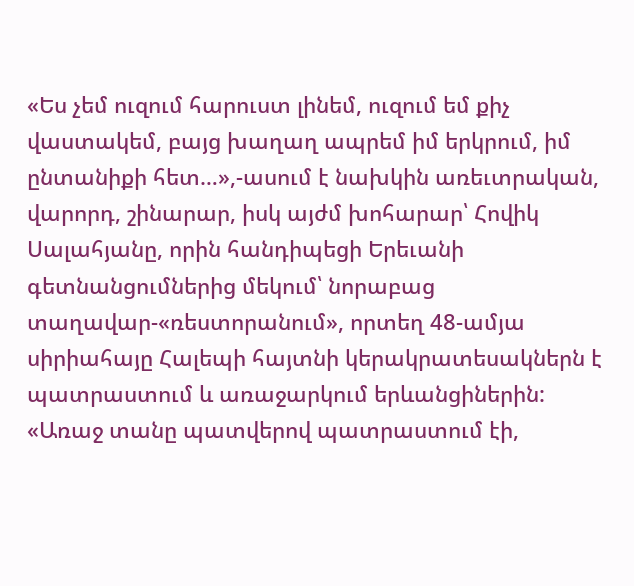«Ես չեմ ուզում հարուստ լինեմ, ուզում եմ քիչ վաստակեմ, բայց խաղաղ ապրեմ իմ երկրում, իմ ընտանիքի հետ…»,-ասում է նախկին առեւտրական, վարորդ, շինարար, իսկ այժմ խոհարար՝ Հովիկ Սալահյանը, որին հանդիպեցի Երեւանի գետնանցումներից մեկում՝ նորաբաց տաղավար-«ռեստորանում», որտեղ 48-ամյա սիրիահայը Հալեպի հայտնի կերակրատեսակներն է պատրաստում և առաջարկում երևանցիներին:
«Առաջ տանը պատվերով պատրաստում էի,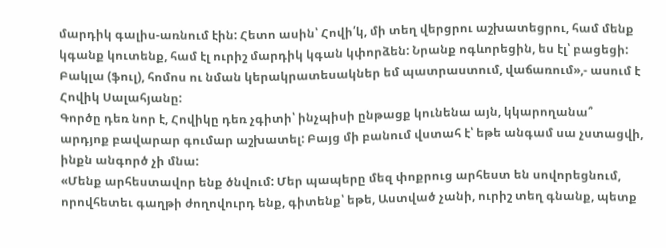մարդիկ գալիս-առնում էին: Հետո ասին՝ Հովի՛կ, մի տեղ վերցրու աշխատեցրու, համ մենք կգանք կուտենք, համ էլ ուրիշ մարդիկ կգան կփորձեն: Նրանք ոգևորեցին, ես էլ՝ բացեցի: Բակլա (ֆուլ), հոմոս ու նման կերակրատեսակներ եմ պատրաստում, վաճառում»,- ասում է Հովիկ Սալահյանը:
Գործը դեռ նոր է, Հովիկը դեռ չգիտի՝ ինչպիսի ընթացք կունենա այն, կկարողանա՞ արդյոք բավարար գումար աշխատել: Բայց մի բանում վստահ է՝ եթե անգամ սա չստացվի, ինքն անգործ չի մնա:
«Մենք արհեստավոր ենք ծնվում: Մեր պապերը մեզ փոքրուց արհեստ են սովորեցնում, որովհետեւ գաղթի ժողովուրդ ենք, գիտենք՝ եթե, Աստված չանի, ուրիշ տեղ գնանք, պետք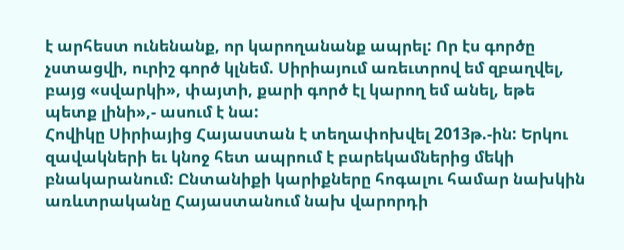է արհեստ ունենանք, որ կարողանանք ապրել: Որ էս գործը չստացվի, ուրիշ գործ կլնեմ. Սիրիայում առեւտրով եմ զբաղվել, բայց «սվարկի», փայտի, քարի գործ էլ կարող եմ անել, եթե պետք լինի»,- ասում է նա:
Հովիկը Սիրիայից Հայաստան է տեղափոխվել 2013թ.-ին: Երկու զավակների եւ կնոջ հետ ապրում է բարեկամներից մեկի բնակարանում: Ընտանիքի կարիքները հոգալու համար նախկին առևտրականը Հայաստանում նախ վարորդի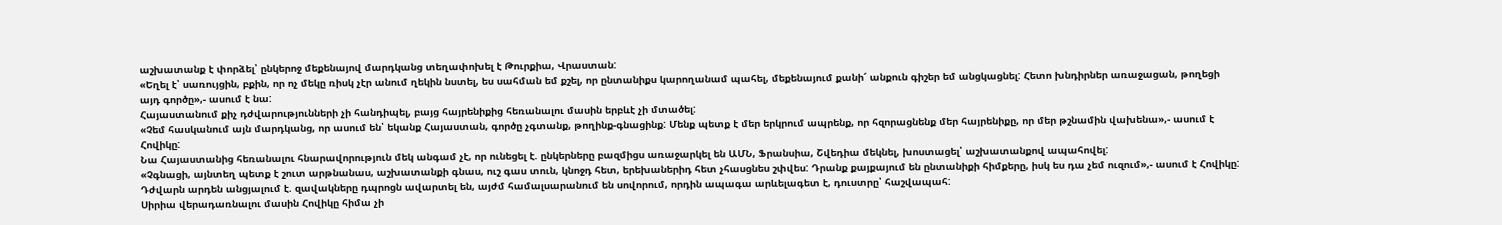աշխատանք է փորձել՝ ընկերոջ մեքենայով մարդկանց տեղափոխել է Թուրքիա, Վրաստան:
«Եղել է՝ սառույցին, բքին, որ ոչ մեկը ռիսկ չէր անում ղեկին նստել, ես սահման եմ քշել, որ ընտանիքս կարողանամ պահել, մեքենայում քանի՜ անքուն գիշեր եմ անցկացնել: Հետո խնդիրներ առաջացան, թողեցի այդ գործը»,- ասում է նա:
Հայաստանում քիչ դժվարությունների չի հանդիպել, բայց հայրենիքից հեռանալու մասին երբևէ չի մտածել:
«Չեմ հասկանում այն մարդկանց, որ ասում են՝ եկանք Հայաստան, գործը չգտանք, թողինք-գնացինք: Մենք պետք է մեր երկրում ապրենք, որ հզորացնենք մեր հայրենիքը, որ մեր թշնամին վախենա»,- ասում է Հովիկը:
Նա Հայաստանից հեռանալու հնարավորություն մեկ անգամ չէ, որ ունեցել է. ընկերները բազմիցս առաջարկել են ԱՄՆ, Ֆրանսիա, Շվեդիա մեկնել, խոստացել՝ աշխատանքով ապահովել:
«Չգնացի, այնտեղ պետք է շուտ արթնանաս, աշխատանքի գնաս, ուշ գաս տուն, կնոջդ հետ, երեխաներիդ հետ չհասցնես շփվես: Դրանք քայքայում են ընտանիքի հիմքերը, իսկ ես դա չեմ ուզում»,- ասում է Հովիկը:
Դժվարն արդեն անցյալում է. զավակները դպրոցն ավարտել են, այժմ համալսարանում են սովորում, որդին ապագա արևելագետ է, դուստրը՝ հաշվապահ:
Սիրիա վերադառնալու մասին Հովիկը հիմա չի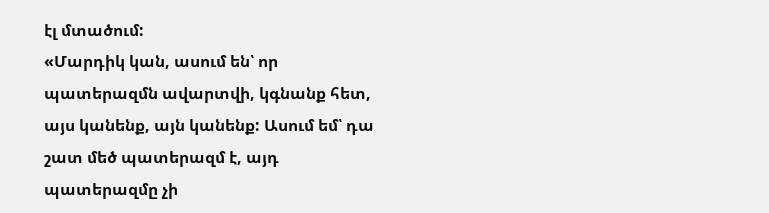էլ մտածում:
«Մարդիկ կան, ասում են՝ որ պատերազմն ավարտվի, կգնանք հետ, այս կանենք, այն կանենք: Ասում եմ՝ դա շատ մեծ պատերազմ է, այդ պատերազմը չի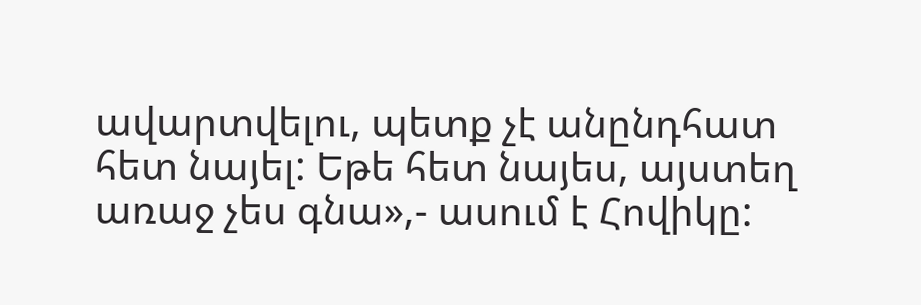ավարտվելու, պետք չէ անընդհատ հետ նայել: Եթե հետ նայես, այստեղ առաջ չես գնա»,- ասում է Հովիկը: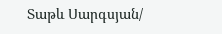Տաթև Սարգսյան/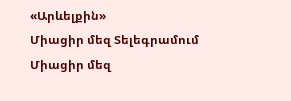«Արևելքին»
Միացիր մեզ Տելեգրամում
Միացիր մեզ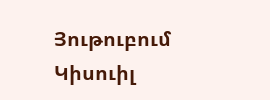Յութուբում
Կիսուիլ